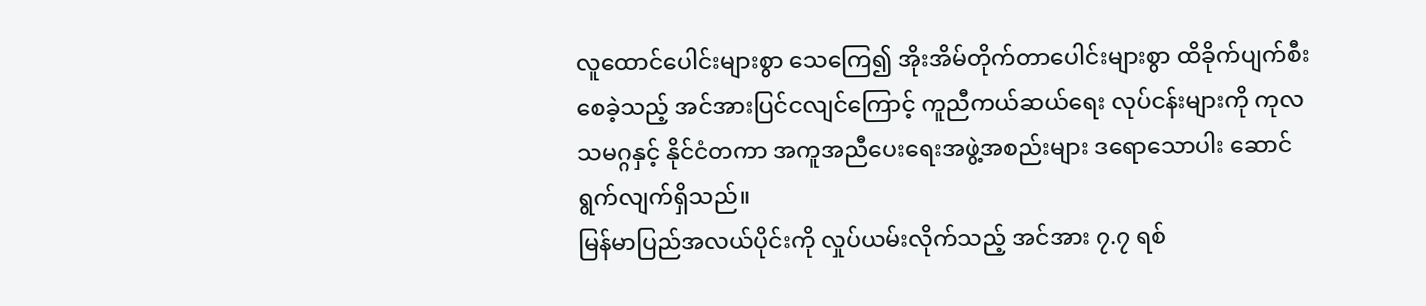လူထောင်ပေါင်းများစွာ သေကြေ၍ အိုးအိမ်တိုက်တာပေါင်းများစွာ ထိခိုက်ပျက်စီးစေခဲ့သည့် အင်အားပြင်ငလျင်ကြောင့် ကူညီကယ်ဆယ်ရေး လုပ်ငန်းများကို ကုလသမဂ္ဂနှင့် နိုင်ငံတကာ အကူအညီပေးရေးအဖွဲ့အစည်းများ ဒရောသောပါး ဆောင်ရွက်လျက်ရှိသည်။
မြန်မာပြည်အလယ်ပိုင်းကို လှုပ်ယမ်းလိုက်သည့် အင်အား ၇.၇ ရစ်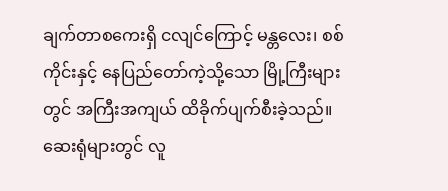ချက်တာစကေးရှိ ငလျင်ကြောင့် မန္တလေး၊ စစ်ကိုင်းနှင့် နေပြည်တော်ကဲ့သို့သော မြို့ကြီးများတွင် အကြီးအကျယ် ထိခိုက်ပျက်စီးခဲ့သည်။ ဆေးရုံများတွင် လူ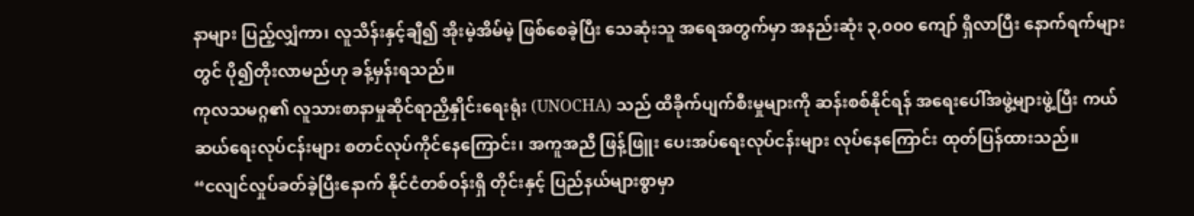နာများ ပြည့်လျှံကာ၊ လူသိန်းနှင့်ချီ၍ အိုးမဲ့အိမ်မဲ့ ဖြစ်စေခဲ့ပြီး သေဆုံးသူ အရေအတွက်မှာ အနည်းဆုံး ၃,၀၀၀ ကျော် ရှိလာပြီး နောက်ရက်များတွင် ပို၍တိုးလာမည်ဟု ခန့်မှန်းရသည်။
ကုလသမဂ္ဂ၏ လူသားစာနာမှုဆိုင်ရာညှိနှိုင်းရေးရုံး (UNOCHA) သည် ထိခိုက်ပျက်စီးမှုများကို ဆန်းစစ်နိုင်ရန် အရေးပေါ်အဖွဲ့များဖွဲ့ပြီး ကယ်ဆယ်ရေးလုပ်ငန်းများ စတင်လုပ်ကိုင်နေကြောင်း၊ အကူအညီ ဖြန့်ဖြူး ပေးအပ်ရေးလုပ်ငန်းများ လုပ်နေကြောင်း ထုတ်ပြန်ထားသည်။
“ငလျင်လှုပ်ခတ်ခဲ့ပြီးနောက် နိုင်ငံတစ်ဝန်းရှိ တိုင်းနှင့် ပြည်နယ်များစွာမှာ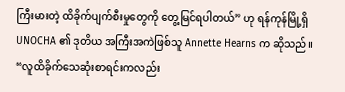ကြီးမားတဲ့ ထိခိုက်ပျက်စီးမှုတွေကို တွေ့မြင်ရပါတယ်” ဟု ရန်ကုန်မြို့ရှိ UNOCHA ၏ ဒုတိယ အကြီးအကဲဖြစ်သူ Annette Hearns က ဆိုသည်။
“လူထိခိုက်သေဆုံးစာရင်းကလည်း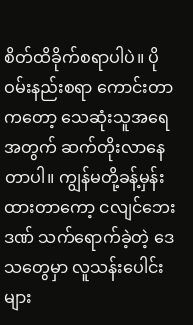စိတ်ထိခိုက်စရာပါပဲ။ ပိုဝမ်းနည်းစရာ ကောင်းတာကတော့ သေဆုံးသူအရေအတွက် ဆက်တိုးလာနေတာပါ။ ကျွန်မတို့ခန့်မှန်းထားတာကော့ ငလျင်ဘေးဒဏ် သက်ရောက်ခဲ့တဲ့ ဒေသတွေမှာ လူသန်းပေါင်းများ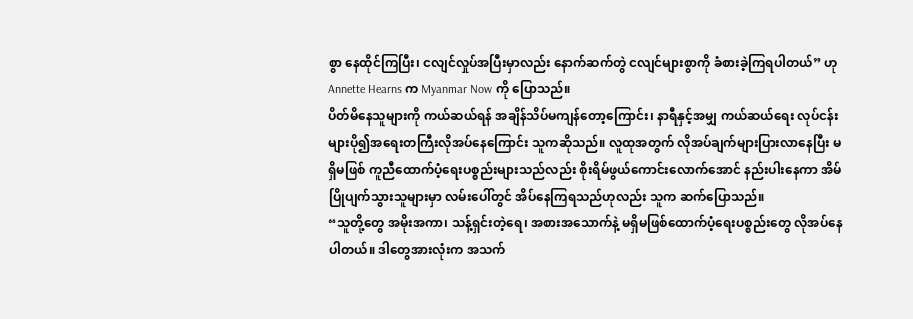စွာ နေထိုင်ကြပြီး၊ ငလျင်လှုပ်အပြီးမှာလည်း နောက်ဆက်တွဲ ငလျင်များစွာကို ခံစားခဲ့ကြရပါတယ်” ဟု Annette Hearns က Myanmar Now ကို ပြောသည်။
ပိတ်မိနေသူများကို ကယ်ဆယ်ရန် အချိန်သိပ်မကျန်တော့ကြောင်း၊ နာရီနှင့်အမျှ ကယ်ဆယ်ရေး လုပ်ငန်းများပို၍အရေးတကြီးလိုအပ်နေကြောင်း သူကဆိုသည်။ လူထုအတွက် လိုအပ်ချက်များပြားလာနေပြီး မရှိမဖြစ် ကူညီထောက်ပံ့ရေးပစ္စည်းများသည်လည်း စိုးရိမ်ဖွယ်ကောင်းလောက်အောင် နည်းပါးနေကာ အိမ်ပြိုပျက်သွားသူများမှာ လမ်းပေါ်တွင် အိပ်နေကြရသည်ဟုလည်း သူက ဆက်ပြောသည်။
“သူတို့တွေ အမိုးအကာ၊ သန့်ရှင်းတဲ့ရေ၊ အစားအသောက်နဲ့ မရှိမဖြစ်ထောက်ပံ့ရေးပစ္စည်းတွေ လိုအပ်နေပါတယ်။ ဒါတွေအားလုံးက အသက်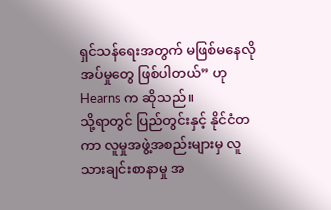ရှင်သန်ရေးအတွက် မဖြစ်မနေလိုအပ်မှုတွေ ဖြစ်ပါတယ်” ဟု Hearns က ဆိုသည်။
သို့ရာတွင် ပြည်တွင်းနှင့် နိုင်ငံတကာ လူမှုအဖွဲ့အစည်းများမှ လူသားချင်းစာနာမှု အ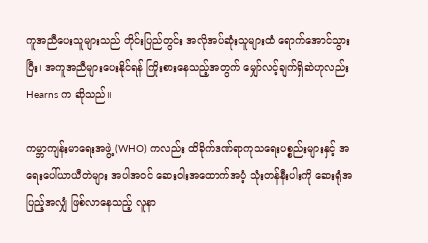ကူအညီပေးသူများသည် တိုင်းပြည်တွင်း အလိုအပ်ဆုံးသူများထံ ရောက်အောင်သွားပြီး၊ အကူအညီများပေးနိုင်ရန် ကြိုးစားနေသည့်အတွက် မျှော်လင့်ချက်ရှိဆဲဟုလည်း Hearns က ဆိုသည်။

ကမ္ဘာကျန်းမာရေးအဖွဲ့ (WHO) ကလည်း ထိခိုက်ဒဏ်ရာကုသရေးပစ္စည်းများနှင့် အရေးပေါ်ယာယီတဲများ အပါအဝင် ဆေးဝါးအထောက်အပံ့ သုံးတန်နီးပါးကို ဆေးရုံအပြည့်အလျှံ ဖြစ်လာနေသည့် လူနာ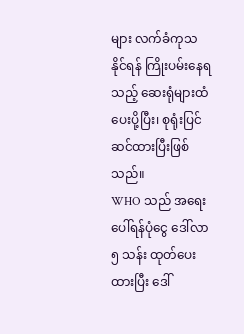များ လက်ခံကုသနိုင်ရန် ကြိုးပမ်းနေရသည့် ဆေးရုံများထံ ပေးပို့ပြီး၊ စုရုံးပြင်ဆင်ထားပြီးဖြစ်သည်။
WHO သည် အရေးပေါ်ရန်ပုံငွေ ဒေါ်လာ ၅ သန်း ထုတ်ပေးထားပြီး ဒေါ်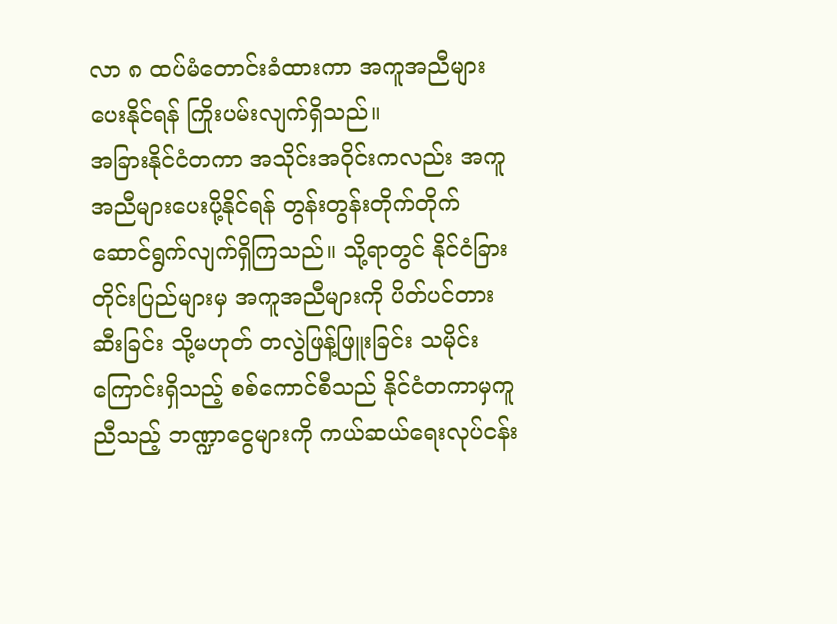လာ ၈ ထပ်မံတောင်းခံထားကာ အကူအညီများပေးနိုင်ရန် ကြိုးပမ်းလျက်ရှိသည်။
အခြားနိုင်ငံတကာ အသိုင်းအဝိုင်းကလည်း အကူအညီများပေးပို့နိုင်ရန် တွန်းတွန်းတိုက်တိုက် ဆောင်ရွက်လျက်ရှိကြသည်။ သို့ရာတွင် နိုင်ငံခြားတိုင်းပြည်များမှ အကူအညီများကို ပိတ်ပင်တားဆီးခြင်း သို့မဟုတ် တလွဲဖြန့်ဖြူးခြင်း သမိုင်းကြောင်းရှိသည့် စစ်ကောင်စီသည် နိုင်ငံတကာမှကူညီသည့် ဘဏ္ဍာငွေများကို ကယ်ဆယ်ရေးလုပ်ငန်း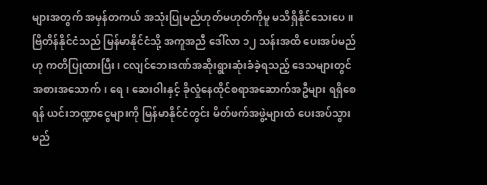များအတွက် အမှန်တကယ် အသုံးပြုမည်ဟုတ်မဟုတ်ကိုမူ မသိရှိနိုင်သေးပေ။
ဗြိတိန်နိုင်ငံသည် မြန်မာနိုင်ငံသို့ အကူအညီ ဒေါ်လာ ၁၂ သန်းအထိ ပေးအပ်မည်ဟု ကတိပြုထားပြီး၊ ငလျင်ဘေးဒဏ်အဆိုးရွားဆုံးခံခဲ့ရသည့် ဒေသများတွင် အစားအသောက်၊ ရေ၊ ဆေးဝါးနှင့် ခိုလှုံနေထိုင်စရာအဆောက်အဦများ ရရှိစေရန် ယင်းဘဏ္ဍာငွေများကို မြန်မာနိုင်ငံတွင်း မိတ်ဖက်အဖွဲ့များထံ ပေးအပ်သွားမည်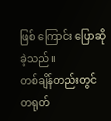ဖြစ် ကြောင်း ပြောဆိုခဲ့သည်။
တစ်ချိန်တည်းတွင် တရုတ်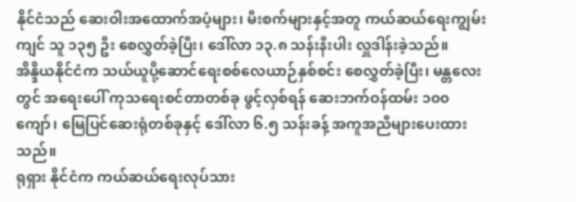နိုင်ငံသည် ဆေးဝါးအထောက်အပံ့များ၊ မီးစက်များနှင့်အတူ ကယ်ဆယ်ရေးကျွမ်းကျင် သူ ၁၃၅ ဦး စေလွှတ်ခဲ့ပြီး၊ ဒေါ်လာ ၁၃.၈ သန်းနီးပါး လှူဒါန်းခဲ့သည်။
အိန္ဒိယနိုင်ငံက သယ်ယူပို့ဆောင်ရေးစစ်လေယာဉ်နှစ်စင်း စေလွှတ်ခဲ့ပြီး၊ မန္တလေးတွင် အရေးပေါ် ကုသရေးစင်တာတစ်ခု ဖွင့်လှစ်ရန် ဆေးဘက်ဝန်ထမ်း ၁၀၀ ကျော်၊ မြေပြင်ဆေးရုံတစ်ခုနှင့် ဒေါ်လာ ၆.၅ သန်းခန့် အကူအညီများပေးထားသည်။
ရုရှား နိုင်ငံက ကယ်ဆယ်ရေးလုပ်သား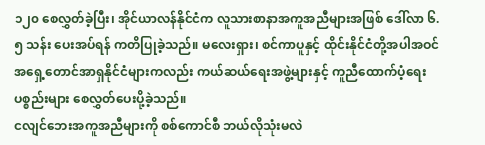၁၂၀ စေလွှတ်ခဲ့ပြီး၊ အိုင်ယာလန်နိုင်ငံက လူသားစာနာအကူအညီများအဖြစ် ဒေါ်လာ ၆.၅ သန်း ပေးအပ်ရန် ကတိပြုခဲ့သည်။ မလေးရှား၊ စင်ကာပူနှင့် ထိုင်းနိုင်ငံတို့အပါအဝင် အရှေ့တောင်အာရှနိုင်ငံများကလည်း ကယ်ဆယ်ရေးအဖွဲ့များနှင့် ကူညီထောက်ပံ့ရေးပစ္စည်းများ စေလွှတ်ပေးပို့ခဲ့သည်။
ငလျင်ဘေးအကူအညီများကို စစ်ကောင်စီ ဘယ်လိုသုံးမလဲ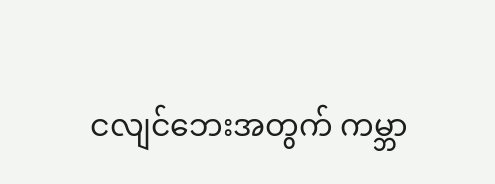ငလျင်ဘေးအတွက် ကမ္ဘာ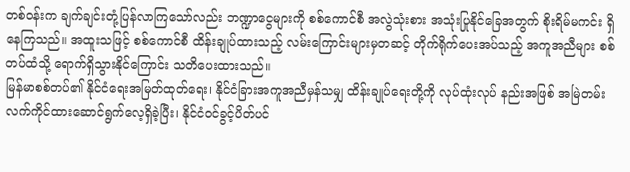တစ်ဝန်းက ချက်ချင်းတုံ့ပြန်လာကြသော်လည်း ဘဏ္ဍာငွေများကို စစ်ကောင်စီ အလွဲသုံးစား အသုံးပြုနိုင်ခြေအတွက် စိုးရိမ်မကင်း ရှိနေကြသည်။ အထူးသဖြင့် စစ်ကောင်စီ ထိန်းချုပ်ထားသည့် လမ်းကြောင်းများမှတဆင့် တိုက်ရိုက်ပေးအပ်သည့် အကူအညီများ စစ်တပ်ထံသို့ ရောက်ရှိသွားနိုင်ကြောင်း သတိပေးထားသည်။
မြန်မာစစ်တပ်၏ နိုင်ငံရေးအမြတ်ထုတ်ရေး၊ နိုင်ငံခြားအကူအညီမှန်သမျှ ထိန်းချုပ်ရေးတို့ကို လုပ်ထုံးလုပ် နည်းအဖြစ် အမြဲတမ်း လက်ကိုင်ထားဆောင်ရွက်လေ့ရှိခဲ့ပြီး၊ နိုင်ငံဝင်ခွင့်ပိတ်ပင်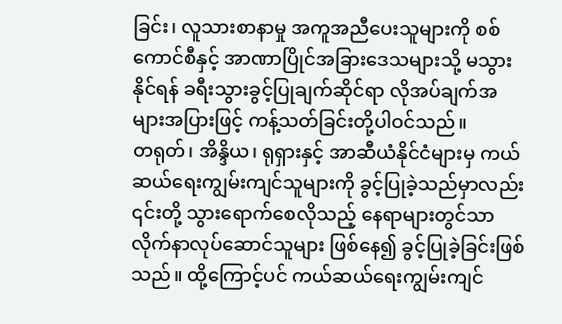ခြင်း၊ လူသားစာနာမှု အကူအညီပေးသူများကို စစ်ကောင်စီနှင့် အာဏာပြိုင်အခြားဒေသများသို့ မသွားနိုင်ရန် ခရီးသွားခွင့်ပြုချက်ဆိုင်ရာ လိုအပ်ချက်အများအပြားဖြင့် ကန့်သတ်ခြင်းတို့ပါဝင်သည်။
တရုတ်၊ အိန္ဒိယ၊ ရုရှားနှင့် အာဆီယံနိုင်ငံများမှ ကယ်ဆယ်ရေးကျွမ်းကျင်သူများကို ခွင့်ပြုခဲ့သည်မှာလည်း ၎င်းတို့ သွားရောက်စေလိုသည့် နေရာများတွင်သာ လိုက်နာလုပ်ဆောင်သူများ ဖြစ်နေ၍ ခွင့်ပြုခဲ့ခြင်းဖြစ်သည်။ ထို့ကြောင့်ပင် ကယ်ဆယ်ရေးကျွမ်းကျင်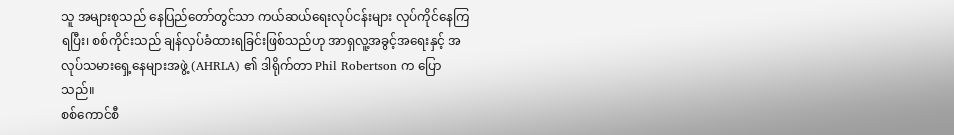သူ အများစုသည် နေပြည်တော်တွင်သာ ကယ်ဆယ်ရေးလုပ်ငန်းများ လုပ်ကိုင်နေကြရပြီး၊ စစ်ကိုင်းသည် ချန်လှပ်ခံထားရခြင်းဖြစ်သည်ဟု အာရှလူ့အခွင့်အရေးနှင့် အလုပ်သမားရှေ့နေများအဖွဲ့ (AHRLA) ၏ ဒါရိုက်တာ Phil Robertson က ပြောသည်။
စစ်ကောင်စီ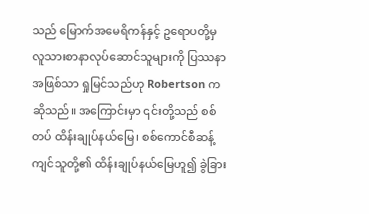သည် မြောက်အမေရိကန်နှင့် ဥရောပတို့မှ လူသားစာနာလုပ်ဆောင်သူများကို ပြဿနာအဖြစ်သာ ရှုမြင်သည်ဟု Robertson က ဆိုသည်။ အကြောင်းမှာ ၎င်းတို့သည် စစ်တပ် ထိန်းချုပ်နယ်မြေ၊ စစ်ကောင်စီဆန့်ကျင်သူတို့၏ ထိန်းချုပ်နယ်မြေဟူ၍ ခွဲခြား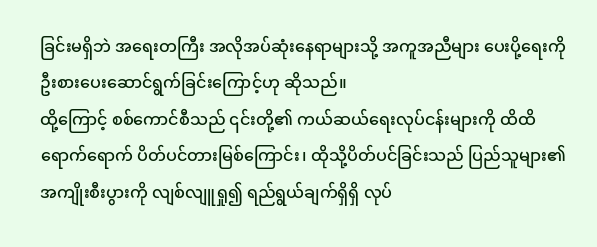ခြင်းမရှိဘဲ အရေးတကြီး အလိုအပ်ဆုံးနေရာများသို့ အကူအညီများ ပေးပို့ရေးကို ဦးစားပေးဆောင်ရွက်ခြင်းကြောင့်ဟု ဆိုသည်။
ထို့ကြောင့် စစ်ကောင်စီသည် ၎င်းတို့၏ ကယ်ဆယ်ရေးလုပ်ငန်းများကို ထိထိရောက်ရောက် ပိတ်ပင်တားမြစ်ကြောင်း၊ ထိုသို့ပိတ်ပင်ခြင်းသည် ပြည်သူများ၏ အကျိုးစီးပွားကို လျစ်လျူရှု၍ ရည်ရွယ်ချက်ရှိရှိ လုပ်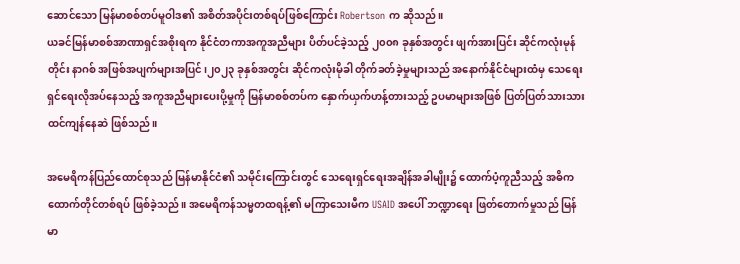ဆောင်သော မြန်မာစစ်တပ်မူဝါဒ၏ အစိတ်အပိုင်းတစ်ရပ်ဖြစ်ကြောင်း Robertson က ဆိုသည်။
ယခင်မြန်မာစစ်အာဏာရှင်အစိုးရက နိုင်ငံတကာအကူအညီများ ပိတ်ပင်ခဲ့သည့် ၂၀၀၈ ခုနှစ်အတွင်း ဖျက်အားပြင်း ဆိုင်ကလုံးမုန်တိုင်း နာဂစ် အဖြစ်အပျက်များအပြင်၊၂၀၂၃ ခုနှစ်အတွင်း ဆိုင်ကလုံးမိုခါ တိုက်ခတ်ခဲ့မှုများသည် အနောက်နိုင်ငံများထံမှ သေရေးရှင်ရေးလိုအပ်နေသည့် အကူအညီများပေးပို့မှုကို မြန်မာစစ်တပ်က နှောက်ယှက်ဟန့်တားသည့် ဥပမာများအဖြစ် ပြတ်ပြတ်သားသား ထင်ကျန်နေဆဲ ဖြစ်သည်။

အမေရိကန်ပြည်ထောင်စုသည် မြန်မာနိုင်ငံ၏ သမိုင်းကြောင်းတွင် သေရေးရှင်ရေးအချိန်အခါမျိုး၌ ထောက်ပံ့ကူညီသည့် အဓိကထောက်တိုင်တစ်ရပ် ဖြစ်ခဲ့သည်။ အမေရိကန်သမ္မတထရန့်၏ မကြာသေးမီက USAID အပေါ် ဘဏ္ဍာရေး ဖြတ်တောက်မှုသည် မြန်မာ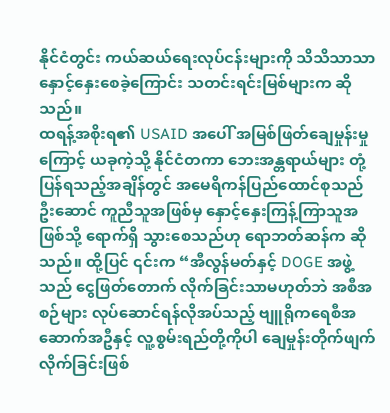နိုင်ငံတွင်း ကယ်ဆယ်ရေးလုပ်ငန်းများကို သိသိသာသာ နှောင့်နှေးစေခဲ့ကြောင်း သတင်းရင်းမြစ်များက ဆိုသည်။
ထရန့်အစိုးရ၏ USAID အပေါ် အမြစ်ဖြတ်ချေမှုန်းမှုကြောင့် ယခုကဲ့သို့ နိုင်ငံတကာ ဘေးအန္တရာယ်များ တုံ့ပြန်ရသည့်အချိန်တွင် အမေရိကန်ပြည်ထောင်စုသည် ဦးဆောင် ကူညီသူအဖြစ်မှ နှောင့်နှေးကြန့်ကြာသူအဖြစ်သို့ ရောက်ရှိ သွားစေသည်ဟု ရောဘတ်ဆန်က ဆိုသည်။ ထို့ပြင် ၎င်းက “အီလွန်မတ်နှင့် DOGE အဖွဲ့သည် ငွေဖြတ်တောက် လိုက်ခြင်းသာမဟုတ်ဘဲ အစီအစဉ်များ လုပ်ဆောင်ရန်လိုအပ်သည့် ဗျူရိုကရေစီအဆောက်အဦနှင့် လူ့စွမ်းရည်တို့ကိုပါ ချေမှုန်းတိုက်ဖျက်လိုက်ခြင်းဖြစ်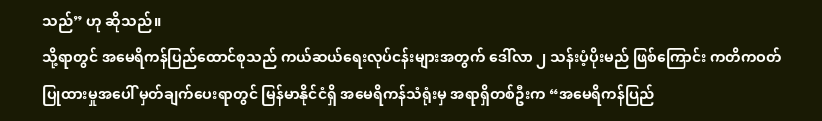သည်” ဟု ဆိုသည်။
သို့ရာတွင် အမေရိကန်ပြည်ထောင်စုသည် ကယ်ဆယ်ရေးလုပ်ငန်းများအတွက် ဒေါ်လာ ၂ သန်းပံ့ပိုးမည် ဖြစ်ကြောင်း ကတိကဝတ်ပြုထားမှုအပေါ် မှတ်ချက်ပေးရာတွင် မြန်မာနိုင်ငံရှိ အမေရိကန်သံရုံးမှ အရာရှိတစ်ဦးက “အမေရိကန်ပြည်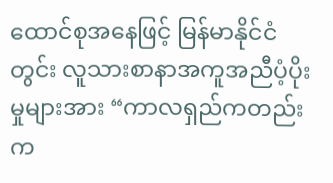ထောင်စုအနေဖြင့် မြန်မာနိုင်ငံတွင်း လူသားစာနာအကူအညီပံ့ပိုးမှုများအား “ကာလရှည်ကတည်းက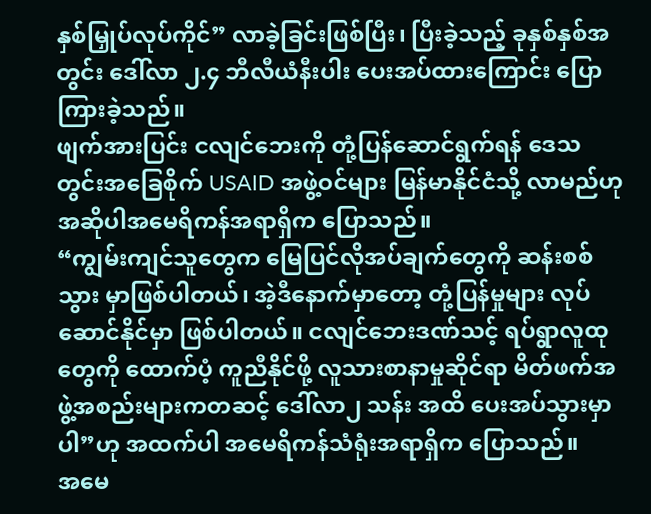နှစ်မြှုပ်လုပ်ကိုင်” လာခဲ့ခြင်းဖြစ်ပြီး၊ ပြီးခဲ့သည့် ခုနှစ်နှစ်အတွင်း ဒေါ်လာ ၂.၄ ဘီလီယံနီးပါး ပေးအပ်ထားကြောင်း ပြောကြားခဲ့သည်။
ဖျက်အားပြင်း ငလျင်ဘေးကို တုံ့ပြန်ဆောင်ရွက်ရန် ဒေသတွင်းအခြေစိုက် USAID အဖွဲ့ဝင်များ မြန်မာနိုင်ငံသို့ လာမည်ဟု အဆိုပါအမေရိကန်အရာရှိက ပြောသည်။
“ကျွမ်းကျင်သူတွေက မြေပြင်လိုအပ်ချက်တွေကို ဆန်းစစ်သွား မှာဖြစ်ပါတယ်၊ အဲ့ဒီနောက်မှာတော့ တုံ့ပြန်မှုများ လုပ်ဆောင်နိုင်မှာ ဖြစ်ပါတယ်။ ငလျင်ဘေးဒဏ်သင့် ရပ်ရွာလူထုတွေကို ထောက်ပံ့ ကူညီနိုင်ဖို့ လူသားစာနာမှုဆိုင်ရာ မိတ်ဖက်အဖွဲ့အစည်းများကတဆင့် ဒေါ်လာ၂ သန်း အထိ ပေးအပ်သွားမှာပါ”ဟု အထက်ပါ အမေရိကန်သံရုံးအရာရှိက ပြောသည်။
အမေ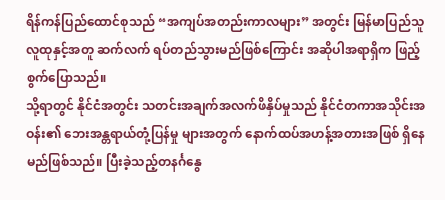ရိန်ကန်ပြည်ထောင်စုသည် “အကျပ်အတည်းကာလများ” အတွင်း မြန်မာပြည်သူလူထုနှင့်အတူ ဆက်လက် ရပ်တည်သွားမည်ဖြစ်ကြောင်း အဆိုပါအရာရှိက ဖြည့်စွက်ပြောသည်။
သို့ရာတွင် နိုင်ငံအတွင်း သတင်းအချက်အလက်ဖိနှိပ်မှုသည် နိုင်ငံတကာအသိုင်းအဝန်း၏ ဘေးအန္တရာယ်တုံ့ပြန်မှု များအတွက် နောက်ထပ်အဟန့်အတားအဖြစ် ရှိနေမည်ဖြစ်သည်။ ပြီးခဲ့သည့်တနင်္ဂနွေ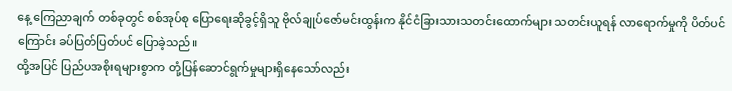နေ့ ကြေညာချက် တစ်ခုတွင် စစ်အုပ်စု ပြောရေးဆိုခွင့်ရှိသူ ဗိုလ်ချုပ်ဇော်မင်းထွန်းက နိုင်ငံခြားသားသတင်းထောက်များ သတင်းယူရန် လာရောက်မှုကို ပိတ်ပင်ကြောင်း ခပ်ပြတ်ပြတ်ပင် ပြောခဲ့သည်။
ထို့အပြင် ပြည်ပအစိုးရများစွာက တုံ့ပြန်ဆောင်ရွက်မှုများရှိနေသော်လည်း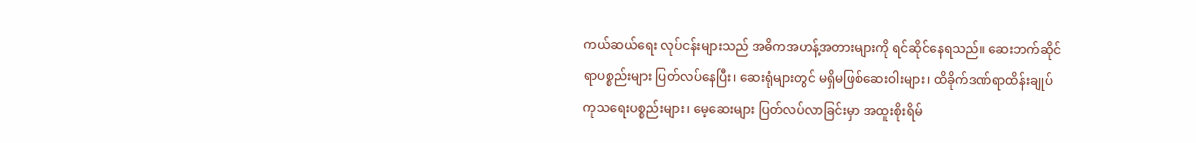ကယ်ဆယ်ရေး လုပ်ငန်းများသည် အဓိကအဟန့်အတားများကို ရင်ဆိုင်နေရသည်။ ဆေးဘက်ဆိုင်ရာပစ္စည်းများ ပြတ်လပ်နေပြီး၊ ဆေးရုံများတွင် မရှိမဖြစ်ဆေးဝါးများ၊ ထိခိုက်ဒဏ်ရာထိန်းချုပ်ကုသရေးပစ္စည်းများ၊ မေ့ဆေးများ ပြတ်လပ်လာခြင်းမှာ အထူးစိုးရိမ်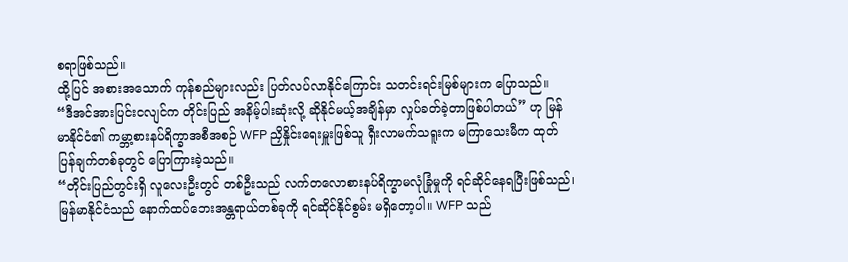စရာဖြစ်သည်။
ထို့ပြင် အစားအသောက် ကုန်စည်များလည်း ပြတ်လပ်လာနိုင်ကြောင်း သတင်းရင်းမြစ်များက ပြောသည်။
“ဒီအင်အားပြင်းငလျင်က တိုင်းပြည် အနိမ့်ပါးဆုံးလို့ ဆိုနိုင်မယ့်အချိန်မှာ လှုပ်ခတ်ခဲ့တာဖြစ်ပါတယ်” ဟု မြန်မာနိုင်ငံ၏ ကမ္ဘာ့စားနပ်ရိက္ခာအစီအစဉ် WFP ညှိနှိုင်းရေးမှူးဖြစ်သူ ရှီးလာမက်သရူးက မကြာသေးမီက ထုတ်ပြန်ချက်တစ်ခုတွင် ပြောကြားခဲ့သည်။
“တိုင်းပြည်တွင်းရှိ လူလေးဦးတွင် တစ်ဦးသည် လက်တလောစားနပ်ရိက္ခာမလုံခြုံမှုကို ရင်ဆိုင်နေရပြီးဖြစ်သည်၊ မြန်မာနိုင်ငံသည် နောက်ထပ်ဘေးအန္တရာယ်တစ်ခုကို ရင်ဆိုင်နိုင်စွမ်း မရှိတော့ပါ။ WFP သည်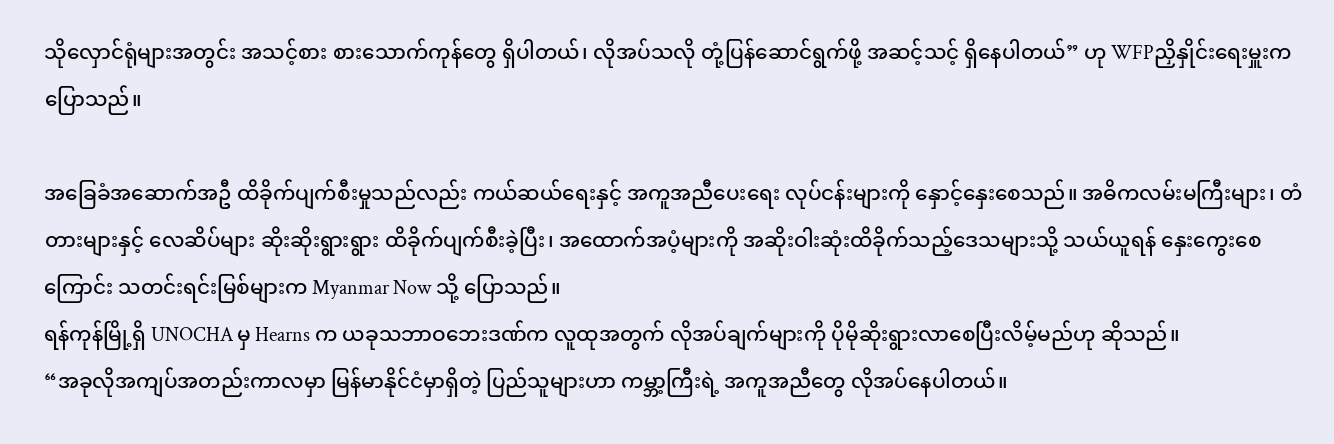သိုလှောင်ရုံများအတွင်း အသင့်စား စားသောက်ကုန်တွေ ရှိပါတယ်၊ လိုအပ်သလို တုံ့ပြန်ဆောင်ရွက်ဖို့ အဆင့်သင့် ရှိနေပါတယ်” ဟု WFPညှိနှိုင်းရေးမှူးက ပြောသည်။

အခြေခံအဆောက်အဦ ထိခိုက်ပျက်စီးမှုသည်လည်း ကယ်ဆယ်ရေးနှင့် အကူအညီပေးရေး လုပ်ငန်းများကို နှောင့်နှေးစေသည်။ အဓိကလမ်းမကြီးများ၊ တံတားများနှင့် လေဆိပ်များ ဆိုးဆိုးရွားရွား ထိခိုက်ပျက်စီးခဲ့ပြီး၊ အထောက်အပံ့များကို အဆိုးဝါးဆုံးထိခိုက်သည့်ဒေသများသို့ သယ်ယူရန် နှေးကွေးစေကြောင်း သတင်းရင်းမြစ်များက Myanmar Now သို့ ပြောသည်။
ရန်ကုန်မြို့ရှိ UNOCHA မှ Hearns က ယခုသဘာဝဘေးဒဏ်က လူထုအတွက် လိုအပ်ချက်များကို ပိုမိုဆိုးရွားလာစေပြီးလိမ့်မည်ဟု ဆိုသည်။
“အခုလိုအကျပ်အတည်းကာလမှာ မြန်မာနိုင်ငံမှာရှိတဲ့ ပြည်သူများဟာ ကမ္ဘာ့ကြီးရဲ့ အကူအညီတွေ လိုအပ်နေပါတယ်။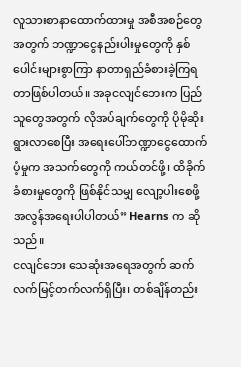လူသားစာနာထောက်ထားမှု အစီအစဉ်တွေအတွက် ဘဏ္ဍာငွေနည်းပါးမှုတွေကို နှစ်ပေါင်းများစွာကြာ နာတာရှည်ခံစားခဲ့ကြရတာဖြစ်ပါတယ်။ အခုငလျင်ဘေးက ပြည်သူတွေအတွက် လိုအပ်ချက်တွေကို ပိုမိုဆိုးရွားလာစေပြီး အရေးပေါ်ဘဏ္ဍာငွေထောက်ပံ့မှုက အသက်တွေကို ကယ်တင်ဖို့၊ ထိခိုက်ခံစားမှုတွေကို ဖြစ်နိုင်သမျှ လျော့ပါးစေဖို့ အလွန်အရေးပါပါတယ်” Hearns က ဆိုသည်။
ငလျင်ဘေး သေဆုံးအရေအတွက် ဆက်လက်မြင့်တက်လက်ရှိပြီး၊ တစ်ချိန်တည်း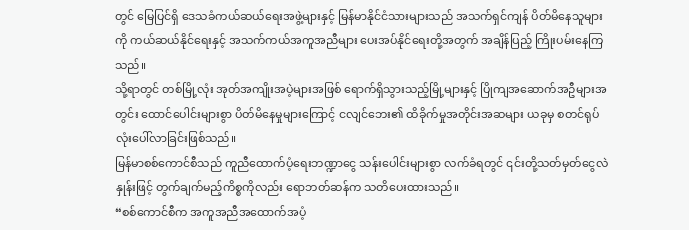တွင် မြေပြင်ရှိ ဒေသခံကယ်ဆယ်ရေးအဖွဲ့များနှင့် မြန်မာနိုင်ငံသားများသည် အသက်ရှင်ကျန် ပိတ်မိနေသူများကို ကယ်ဆယ်နိုင်ရေးနှင့် အသက်ကယ်အကူအညီများ ပေးအပ်နိုင်ရေးတို့အတွက် အချိန်ပြည့် ကြိုးပမ်းနေကြသည်။
သို့ရာတွင် တစ်မြို့လုံး အုတ်အကျိုးအပဲ့များအဖြစ် ရောက်ရှိသွားသည့်မြို့များနှင့် ပြိုကျအဆောက်အဦများအတွင်း ထောင်ပေါင်းများစွာ ပိတ်မိနေမှုများကြောင့် ငလျင်ဘေး၏ ထိခိုက်မှုအတိုင်းအဆများ ယခုမှ စတင်ရုပ်လုံးပေါ်လာခြင်းဖြစ်သည်။
မြန်မာစစ်ကောင်စီသည် ကူညီထောက်ပံ့ရေးဘဏ္ဍာငွေ သန်းပေါင်းများစွာ လက်ခံရတွင် ၎င်းတို့သတ်မှတ်ငွေလဲနှုန်းဖြင့် တွက်ချက်မည့်ကိစ္စကိုလည်း ရောဘတ်ဆန်က သတိပေးထားသည်။
“စစ်ကောင်စီက အကူအညီအထောက်အပံ့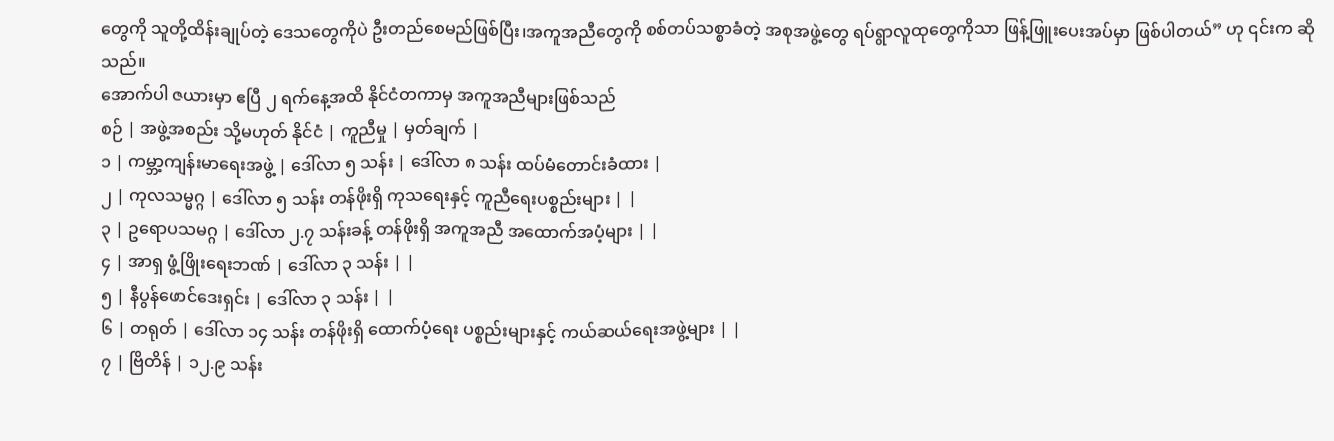တွေကို သူတို့ထိန်းချုပ်တဲ့ ဒေသတွေကိုပဲ ဦးတည်စေမည်ဖြစ်ပြီး၊အကူအညီတွေကို စစ်တပ်သစ္စာခံတဲ့ အစုအဖွဲ့တွေ ရပ်ရွာလူထုတွေကိုသာ ဖြန့်ဖြူးပေးအပ်မှာ ဖြစ်ပါတယ်” ဟု ၎င်းက ဆိုသည်။
အောက်ပါ ဇယားမှာ ဧပြီ ၂ ရက်နေ့အထိ နိုင်ငံတကာမှ အကူအညီများဖြစ်သည်
စဉ် | အဖွဲ့အစည်း သို့မဟုတ် နိုင်ငံ | ကူညီမှု | မှတ်ချက် |
၁ | ကမ္ဘာ့ကျန်းမာရေးအဖွဲ့ | ဒေါ်လာ ၅ သန်း | ဒေါ်လာ ၈ သန်း ထပ်မံတောင်းခံထား |
၂ | ကုလသမ္မဂ္ဂ | ဒေါ်လာ ၅ သန်း တန်ဖိုးရှိ ကုသရေးနှင့် ကူညီရေးပစ္စည်းများ | |
၃ | ဥရောပသမဂ္ဂ | ဒေါ်လာ ၂.၇ သန်းခန့် တန်ဖိုးရှိ အကူအညီ အထောက်အပံ့များ | |
၄ | အာရှ ဖွံ့ဖြိုးရေးဘဏ် | ဒေါ်လာ ၃ သန်း | |
၅ | နီပွန်ဖောင်ဒေးရှင်း | ဒေါ်လာ ၃ သန်း | |
၆ | တရုတ် | ဒေါ်လာ ၁၄ သန်း တန်ဖိုးရှိ ထောက်ပံ့ရေး ပစ္စည်းများနှင့် ကယ်ဆယ်ရေးအဖွဲ့များ | |
၇ | ဗြိတိန် | ၁၂.၉ သန်း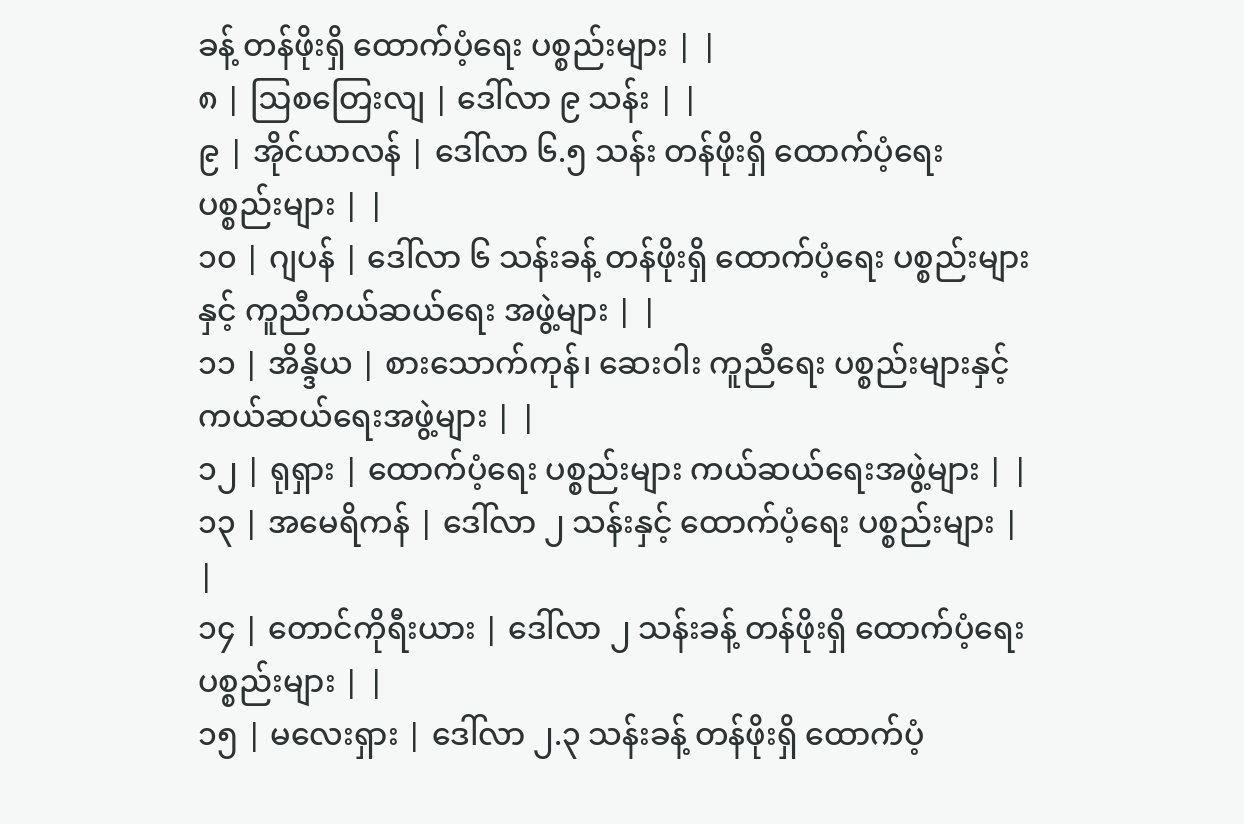ခန့် တန်ဖိုးရှိ ထောက်ပံ့ရေး ပစ္စည်းများ | |
၈ | ဩစတြေးလျ | ဒေါ်လာ ၉ သန်း | |
၉ | အိုင်ယာလန် | ဒေါ်လာ ၆.၅ သန်း တန်ဖိုးရှိ ထောက်ပံ့ရေး ပစ္စည်းများ | |
၁၀ | ဂျပန် | ဒေါ်လာ ၆ သန်းခန့် တန်ဖိုးရှိ ထောက်ပံ့ရေး ပစ္စည်းများနှင့် ကူညီကယ်ဆယ်ရေး အဖွဲ့များ | |
၁၁ | အိန္ဒိယ | စားသောက်ကုန်၊ ဆေးဝါး ကူညီရေး ပစ္စည်းများနှင့် ကယ်ဆယ်ရေးအဖွဲ့များ | |
၁၂ | ရုရှား | ထောက်ပံ့ရေး ပစ္စည်းများ ကယ်ဆယ်ရေးအဖွဲ့များ | |
၁၃ | အမေရိကန် | ဒေါ်လာ ၂ သန်းနှင့် ထောက်ပံ့ရေး ပစ္စည်းများ | |
၁၄ | တောင်ကိုရီးယား | ဒေါ်လာ ၂ သန်းခန့် တန်ဖိုးရှိ ထောက်ပံ့ရေး ပစ္စည်းများ | |
၁၅ | မလေးရှား | ဒေါ်လာ ၂.၃ သန်းခန့် တန်ဖိုးရှိ ထောက်ပံ့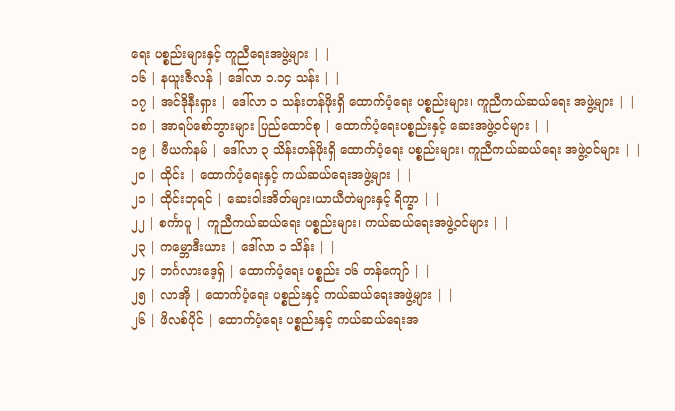ရေး ပစ္စည်းများနှင့် ကူညီရေးအဖွဲ့များ | |
၁၆ | နယူးဇီလန် | ဒေါ်လာ ၁.၁၄ သန်း | |
၁၇ | အင်ဒိုနီးရှား | ဒေါ်လာ ၁ သန်းတန်ဖိုးရှိ ထောက်ပံ့ရေး ပစ္စည်းများ၊ ကူညီကယ်ဆယ်ရေး အဖွဲ့များ | |
၁၈ | အာရပ်စော်ဘွားများ ပြည်ထောင်စု | ထောက်ပံ့ရေးပစ္စည်းနှင့် ဆေးအဖွဲ့ဝင်များ | |
၁၉ | ဗီယက်နမ် | ဒေါ်လာ ၃ သိန်းတန်ဖိုးရှိ ထောက်ပံ့ရေး ပစ္စည်းများ၊ ကူညီကယ်ဆယ်ရေး အဖွဲ့ဝင်များ | |
၂၀ | ထိုင်း | ထောက်ပံ့ရေးနှင့် ကယ်ဆယ်ရေးအဖွဲ့များ | |
၂၁ | ထိုင်းဘုရင် | ဆေးဝါးအိတ်များ၊ယာယီတဲများနှင့် ရိက္ခာ | |
၂၂ | စင်္ကာပူ | ကူညီကယ်ဆယ်ရေး ပစ္စည်းများ၊ ကယ်ဆယ်ရေးအဖွဲ့ဝင်များ | |
၂၃ | ကမ္ဘောဒီးယား | ဒေါ်လာ ၁ သိန်း | |
၂၄ | ဘင်္ဂလားဒေ့ရှ် | ထောက်ပံ့ရေး ပစ္စည်း ၁၆ တန်ကျော် | |
၂၅ | လာအို | ထောက်ပံ့ရေး ပစ္စည်းနှင့် ကယ်ဆယ်ရေးအဖွဲ့များ | |
၂၆ | ဖိလစ်ပိုင် | ထောက်ပံ့ရေး ပစ္စည်းနှင့် ကယ်ဆယ်ရေးအ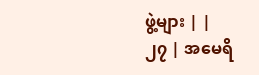ဖွဲ့များ | |
၂၇ | အမေရိ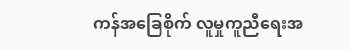ကန်အခြေစိုက် လူမှုကူညီရေးအ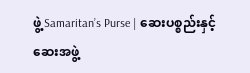ဖွဲ့ Samaritan’s Purse | ဆေးပစ္စည်းနှင့် ဆေးအဖွဲ့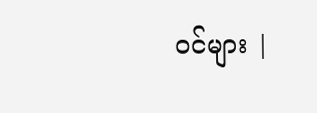ဝင်များ |